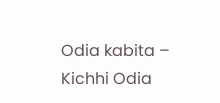Odia kabita – Kichhi Odia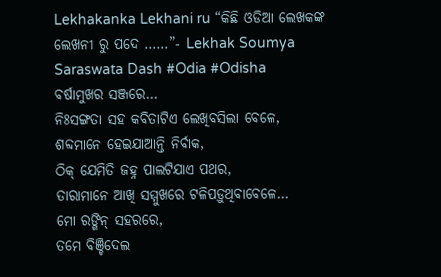Lekhakanka Lekhani ru “କିଛି ଓଡିଆ ଲେଖକଙ୍କ ଲେଖନୀ ରୁ ପଦେ ……”- Lekhak Soumya Saraswata Dash #Odia #Odisha
ବର୍ଷାମୁଖର ସଞ୍ଜରେ…
ନିଃସଙ୍ଗତା ସହ କବିତାଟିଏ ଲେଖିବସିଲା ବେଳେ,
ଶବ୍ଦମାନେ ହେଇଯାଆନ୍ତି ନିର୍ବାକ,
ଠିକ୍ ଯେମିତି ଜହ୍ନ ପାଲଟିଯାଏ ପଥର,
ତାରାମାନେ ଆଖି ସମ୍ମୁଖରେ ଟଳିପଡ଼ୁଥିବାବେଳେ…
ମୋ ରଙ୍ଗିନ୍ ସହରରେ,
ତମେ ବିଞ୍ଚିଦେଲ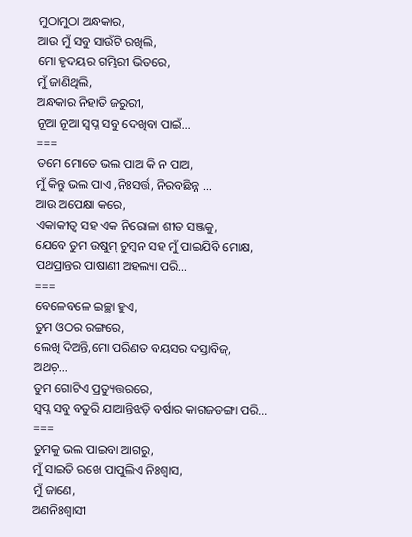ମୁଠାମୁଠା ଅନ୍ଧକାର,
ଆଉ ମୁଁ ସବୁ ସାଉଁଟି ରଖିଲି,
ମୋ ହୃଦୟର ଗମ୍ଭିରୀ ଭିତରେ,
ମୁଁ ଜାଣିଥିଲି,
ଅନ୍ଧକାର ନିହାତି ଜରୁରୀ,
ନୂଆ ନୂଆ ସ୍ୱପ୍ନ ସବୁ ଦେଖିବା ପାଇଁ…
===
ତମେ ମୋତେ ଭଲ ପାଅ କି ନ ପାଅ,
ମୁଁ କିନ୍ତୁ ଭଲ ପାଏ ,ନିଃସର୍ତ୍ତ, ନିରବଛିନ୍ନ …
ଆଉ ଅପେକ୍ଷା କରେ,
ଏକାକୀତ୍ୱ ସହ ଏକ ନିରୋଳା ଶୀତ ସଞ୍ଜକୁ,
ଯେବେ ତୁମ ଉଷୁମ୍ ଚୁମ୍ବନ ସହ ମୁଁ ପାଇଯିବି ମୋକ୍ଷ,
ପଥପ୍ରାନ୍ତର ପାଷାଣୀ ଅହଲ୍ୟା ପରି…
===
ବେଳେବଳେ ଇଚ୍ଛା ହୁଏ,
ତୁମ ଓଠର ରଙ୍ଗରେ,
ଲେଖି ଦିଅନ୍ତି,ମୋ ପରିଣତ ବୟସର ଦସ୍ତାବିଜ୍,
ଅଥଚ଼…
ତୁମ ଗୋଟିଏ ପ୍ରତ୍ୟୁତ୍ତରରେ,
ସ୍ୱପ୍ନ ସବୁ ବତୁରି ଯାଆନ୍ତିଝଡ଼ି ବର୍ଷାର କାଗଜଡଙ୍ଗା ପରି…
===
ତୁମକୁ ଭଲ ପାଇବା ଆଗରୁ,
ମୁଁ ସାଇତି ରଖେ ପାପୁଲିଏ ନିଃଶ୍ୱାସ,
ମୁଁ ଜାଣେ,
ଅଣନିଃଶ୍ୱାସୀ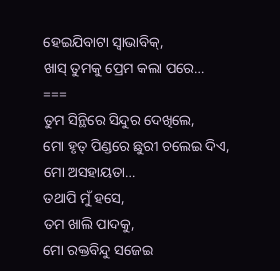ହେଇଯିବାଟା ସ୍ୱାଭାବିକ୍,
ଖାସ୍ ତୁମକୁ ପ୍ରେମ କଲା ପରେ…
===
ତୁମ ସିନ୍ଥିରେ ସିନ୍ଦୁର ଦେଖିଲେ,
ମୋ ହୃତ୍ ପିଣ୍ଡରେ ଛୁରୀ ଚଲେଇ ଦିଏ,
ମୋ ଅସହାୟତା…
ତଥାପି ମୁଁ ହସେ,
ତମ ଖାଲି ପାଦକୁ,
ମୋ ରକ୍ତବିନ୍ଦୁ ସଜେଇ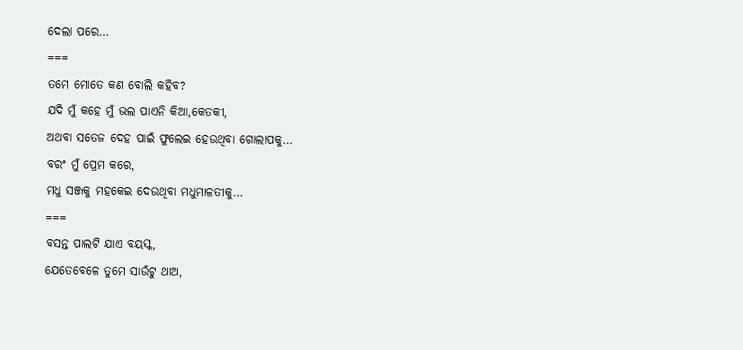ଦେଲା ପରେ…
===
ତମେ ମୋତେ କଣ ବୋଲି କହିବ?
ଯଦି ମୁଁ କହେ ମୁଁ ଭଲ ପାଏନି କିଆ,କେତକୀ,
ଅଥବା ସତେଜ ଦେହ ପାଇଁ ଫୁଲେଇ ହେଉଥିବା ଗୋଲାପକୁ…
ବରଂ ମୁଁ ପ୍ରେମ କରେ,
ମଧୁ ସଞ୍ଜକୁ ମହକେଇ ଦେଉଥିବା ମଧୁମାଳତୀକୁ…
===
ବସନ୍ତ ପାଲଟି ଯାଏ ବୟସ୍କ,
ଯେତେବେଳେ ତୁମେ ସାଉଁଟୁ ଥାଅ,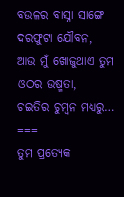ବଉଳର ବାସ୍ନା ସାଙ୍ଗେ ଦରଫୁଟା ଯୌବନ,
ଆଉ ମୁଁ ଖୋଜୁଥାଏ ତୁମ ଓଠର ଉଷ୍ମତା,
ଚଇତିର ଚୁମ୍ବନ ମଧ୍ୟରୁ…
===
ତୁମ ପ୍ରତ୍ୟେକ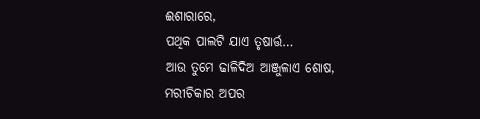ଈଶାରାରେ,
ପଥିକ ପାଲଟି ଯାଏ ତୃଷାର୍ତ୍ତ…
ଆଉ ତୁମେ ଢାଳିଦିଅ ଆଞ୍ଜୁଳାଏ ଶୋଷ,
ମରୀଚିକାର ଅପର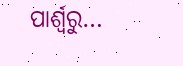ପାର୍ଶ୍ବରୁ…